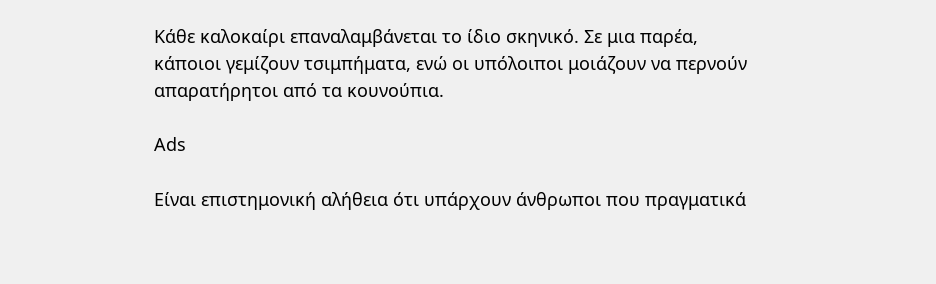Κάθε καλοκαίρι επαναλαμβάνεται το ίδιο σκηνικό. Σε μια παρέα, κάποιοι γεμίζουν τσιμπήματα, ενώ οι υπόλοιποι μοιάζουν να περνούν απαρατήρητοι από τα κουνούπια.

Ads

Είναι επιστημονική αλήθεια ότι υπάρχουν άνθρωποι που πραγματικά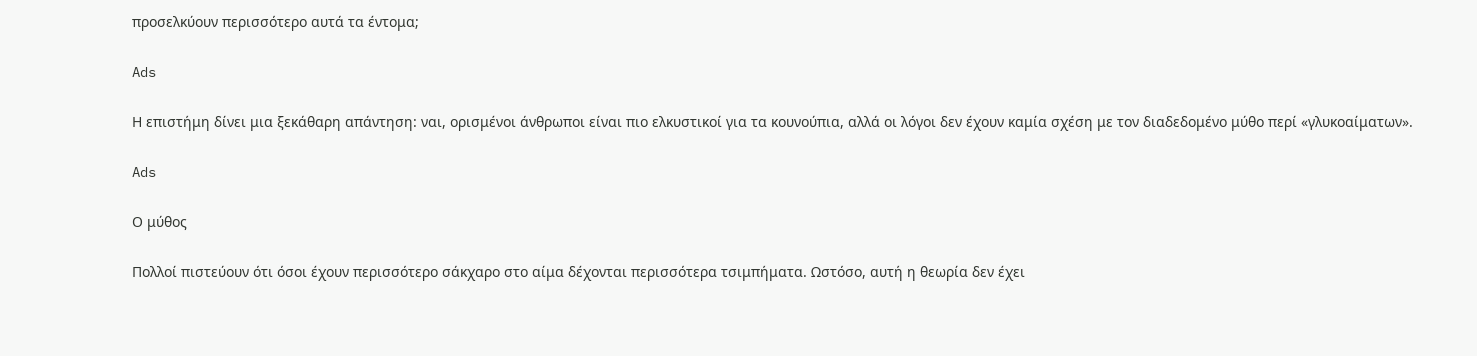προσελκύουν περισσότερο αυτά τα έντομα;

Ads

Η επιστήμη δίνει μια ξεκάθαρη απάντηση: ναι, ορισμένοι άνθρωποι είναι πιο ελκυστικοί για τα κουνούπια, αλλά οι λόγοι δεν έχουν καμία σχέση με τον διαδεδομένο μύθο περί «γλυκοαίματων».

Ads

Ο μύθος

Πολλοί πιστεύουν ότι όσοι έχουν περισσότερο σάκχαρο στο αίμα δέχονται περισσότερα τσιμπήματα. Ωστόσο, αυτή η θεωρία δεν έχει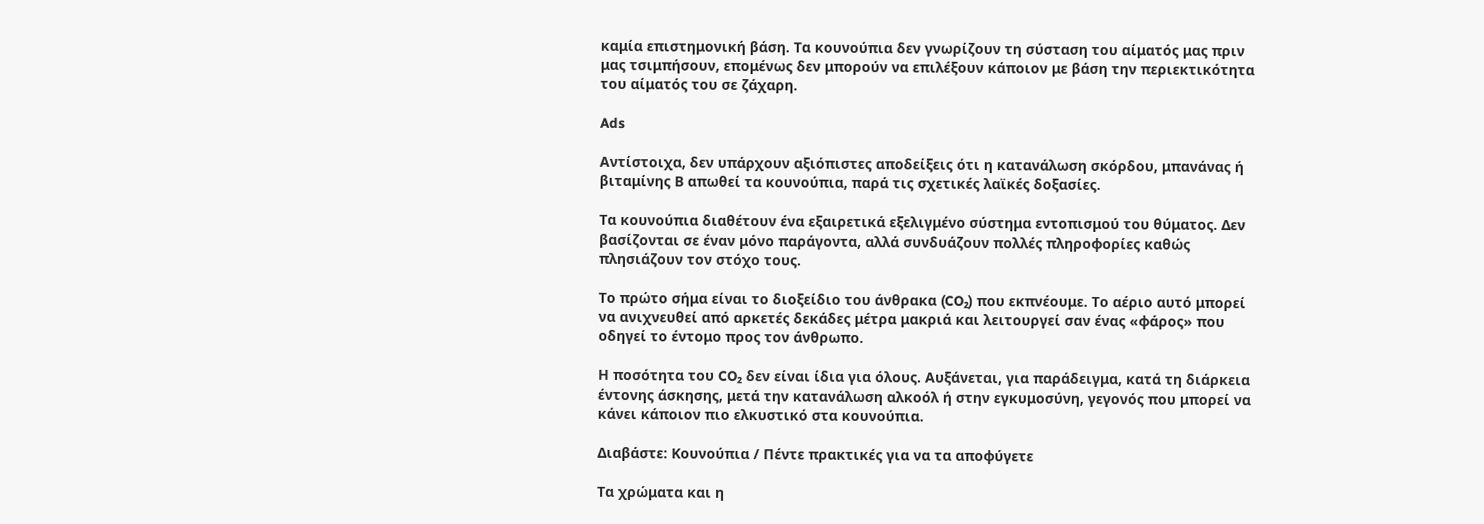καμία επιστημονική βάση. Τα κουνούπια δεν γνωρίζουν τη σύσταση του αίματός μας πριν μας τσιμπήσουν, επομένως δεν μπορούν να επιλέξουν κάποιον με βάση την περιεκτικότητα του αίματός του σε ζάχαρη.

Ads

Αντίστοιχα, δεν υπάρχουν αξιόπιστες αποδείξεις ότι η κατανάλωση σκόρδου, μπανάνας ή βιταμίνης Β απωθεί τα κουνούπια, παρά τις σχετικές λαϊκές δοξασίες.

Τα κουνούπια διαθέτουν ένα εξαιρετικά εξελιγμένο σύστημα εντοπισμού του θύματος. Δεν βασίζονται σε έναν μόνο παράγοντα, αλλά συνδυάζουν πολλές πληροφορίες καθώς πλησιάζουν τον στόχο τους.

Το πρώτο σήμα είναι το διοξείδιο του άνθρακα (CO₂) που εκπνέουμε. Το αέριο αυτό μπορεί να ανιχνευθεί από αρκετές δεκάδες μέτρα μακριά και λειτουργεί σαν ένας «φάρος» που οδηγεί το έντομο προς τον άνθρωπο.

Η ποσότητα του CO₂ δεν είναι ίδια για όλους. Αυξάνεται, για παράδειγμα, κατά τη διάρκεια έντονης άσκησης, μετά την κατανάλωση αλκοόλ ή στην εγκυμοσύνη, γεγονός που μπορεί να κάνει κάποιον πιο ελκυστικό στα κουνούπια.

Διαβάστε: Κουνούπια / Πέντε πρακτικές για να τα αποφύγετε

Τα χρώματα και η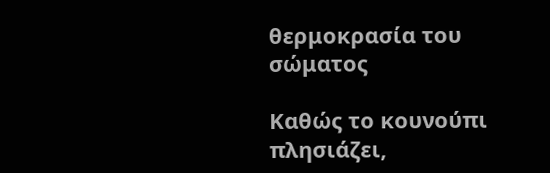θερμοκρασία του σώματος

Καθώς το κουνούπι πλησιάζει,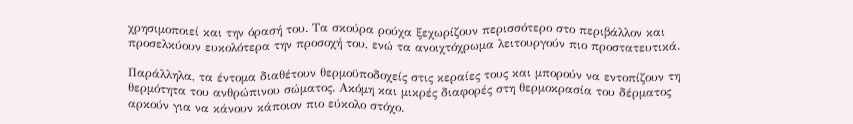χρησιμοποιεί και την όρασή του. Τα σκούρα ρούχα ξεχωρίζουν περισσότερο στο περιβάλλον και προσελκύουν ευκολότερα την προσοχή του, ενώ τα ανοιχτόχρωμα λειτουργούν πιο προστατευτικά.

Παράλληλα, τα έντομα διαθέτουν θερμοϋποδοχείς στις κεραίες τους και μπορούν να εντοπίζουν τη θερμότητα του ανθρώπινου σώματος. Ακόμη και μικρές διαφορές στη θερμοκρασία του δέρματος αρκούν για να κάνουν κάποιον πιο εύκολο στόχο.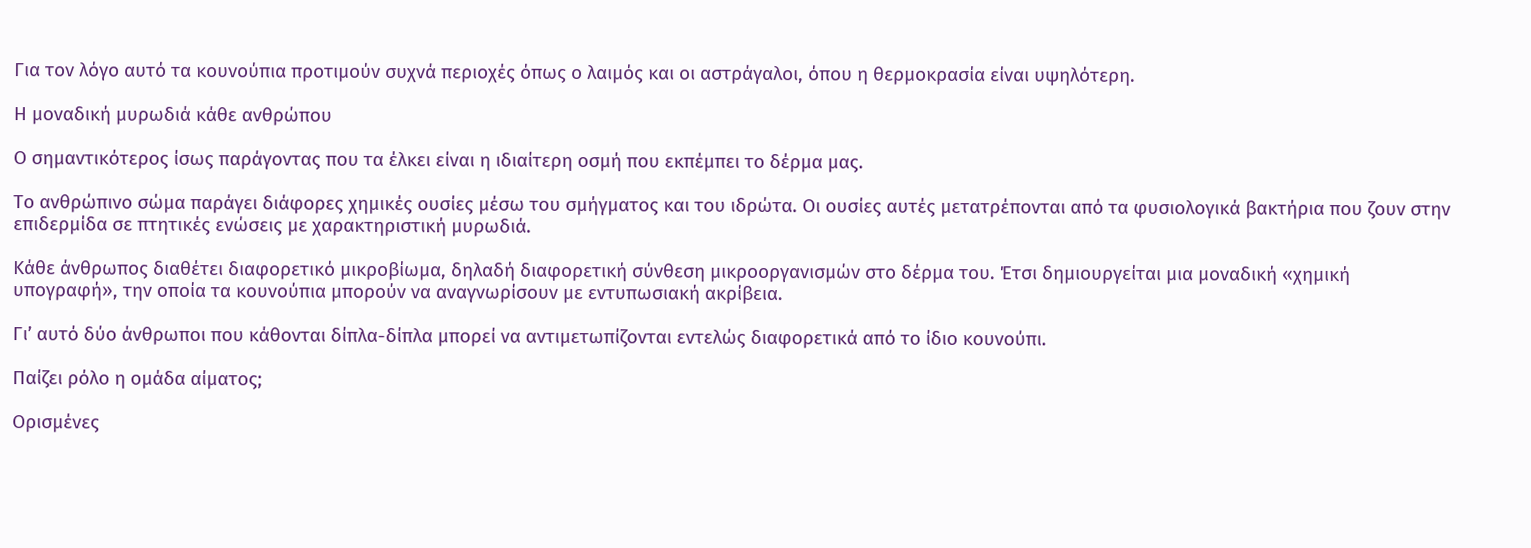Για τον λόγο αυτό τα κουνούπια προτιμούν συχνά περιοχές όπως ο λαιμός και οι αστράγαλοι, όπου η θερμοκρασία είναι υψηλότερη.

Η μοναδική μυρωδιά κάθε ανθρώπου

Ο σημαντικότερος ίσως παράγοντας που τα έλκει είναι η ιδιαίτερη οσμή που εκπέμπει το δέρμα μας.

Το ανθρώπινο σώμα παράγει διάφορες χημικές ουσίες μέσω του σμήγματος και του ιδρώτα. Οι ουσίες αυτές μετατρέπονται από τα φυσιολογικά βακτήρια που ζουν στην επιδερμίδα σε πτητικές ενώσεις με χαρακτηριστική μυρωδιά.

Κάθε άνθρωπος διαθέτει διαφορετικό μικροβίωμα, δηλαδή διαφορετική σύνθεση μικροοργανισμών στο δέρμα του. Έτσι δημιουργείται μια μοναδική «χημική υπογραφή», την οποία τα κουνούπια μπορούν να αναγνωρίσουν με εντυπωσιακή ακρίβεια.

Γι’ αυτό δύο άνθρωποι που κάθονται δίπλα-δίπλα μπορεί να αντιμετωπίζονται εντελώς διαφορετικά από το ίδιο κουνούπι.

Παίζει ρόλο η ομάδα αίματος;

Ορισμένες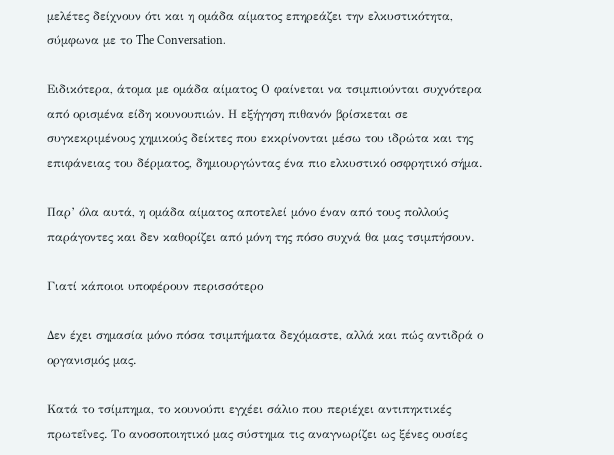μελέτες δείχνουν ότι και η ομάδα αίματος επηρεάζει την ελκυστικότητα, σύμφωνα με το The Conversation.

Ειδικότερα, άτομα με ομάδα αίματος Ο φαίνεται να τσιμπιούνται συχνότερα από ορισμένα είδη κουνουπιών. Η εξήγηση πιθανόν βρίσκεται σε συγκεκριμένους χημικούς δείκτες που εκκρίνονται μέσω του ιδρώτα και της επιφάνειας του δέρματος, δημιουργώντας ένα πιο ελκυστικό οσφρητικό σήμα.

Παρ’ όλα αυτά, η ομάδα αίματος αποτελεί μόνο έναν από τους πολλούς παράγοντες και δεν καθορίζει από μόνη της πόσο συχνά θα μας τσιμπήσουν.

Γιατί κάποιοι υποφέρουν περισσότερο

Δεν έχει σημασία μόνο πόσα τσιμπήματα δεχόμαστε, αλλά και πώς αντιδρά ο οργανισμός μας.

Κατά το τσίμπημα, το κουνούπι εγχέει σάλιο που περιέχει αντιπηκτικές πρωτεΐνες. Το ανοσοποιητικό μας σύστημα τις αναγνωρίζει ως ξένες ουσίες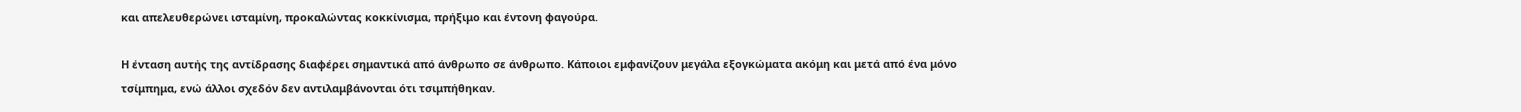και απελευθερώνει ισταμίνη, προκαλώντας κοκκίνισμα, πρήξιμο και έντονη φαγούρα.

Η ένταση αυτής της αντίδρασης διαφέρει σημαντικά από άνθρωπο σε άνθρωπο. Κάποιοι εμφανίζουν μεγάλα εξογκώματα ακόμη και μετά από ένα μόνο τσίμπημα, ενώ άλλοι σχεδόν δεν αντιλαμβάνονται ότι τσιμπήθηκαν.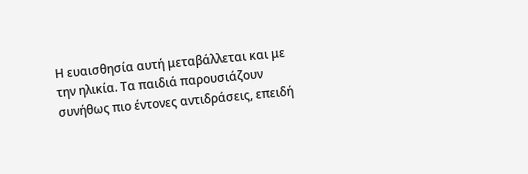Η ευαισθησία αυτή μεταβάλλεται και με την ηλικία. Τα παιδιά παρουσιάζουν συνήθως πιο έντονες αντιδράσεις, επειδή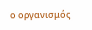ο οργανισμός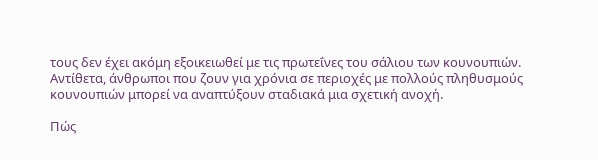τους δεν έχει ακόμη εξοικειωθεί με τις πρωτεΐνες του σάλιου των κουνουπιών. Αντίθετα, άνθρωποι που ζουν για χρόνια σε περιοχές με πολλούς πληθυσμούς κουνουπιών μπορεί να αναπτύξουν σταδιακά μια σχετική ανοχή.

Πώς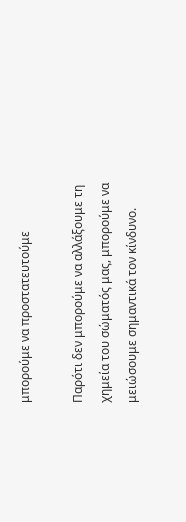μπορούμε να προστατευτούμε

Παρότι δεν μπορούμε να αλλάξουμε τη χημεία του σώματός μας, μπορούμε να μειώσουμε σημαντικά τον κίνδυνο.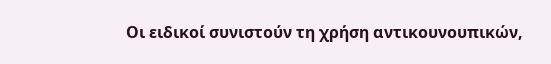Οι ειδικοί συνιστούν τη χρήση αντικουνουπικών,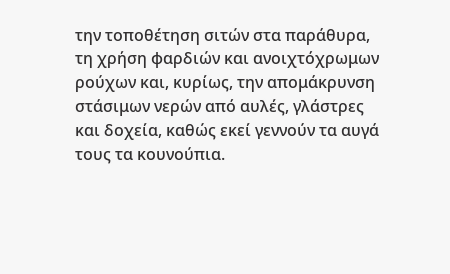την τοποθέτηση σιτών στα παράθυρα, τη χρήση φαρδιών και ανοιχτόχρωμων ρούχων και, κυρίως, την απομάκρυνση στάσιμων νερών από αυλές, γλάστρες και δοχεία, καθώς εκεί γεννούν τα αυγά τους τα κουνούπια.